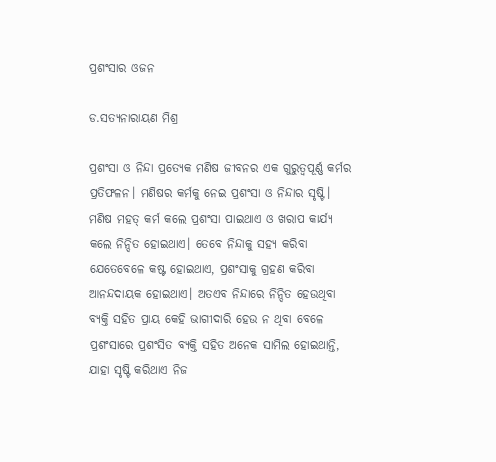ପ୍ରଶଂସାର ଓଜନ

ଡ.ସତ୍ୟନାରାୟଣ ମିଶ୍ର

ପ୍ରଶଂସା ଓ ନିନ୍ଦା ପ୍ରତ୍ୟେକ ମଣିଷ ଜୀବନର ଏକ ଗୁରୁତ୍ୱପୂର୍ଣ୍ଣ କର୍ମର ପ୍ରତିଫଳନ। ମଣିଷର କର୍ମକୁ ନେଇ ପ୍ରଶଂସା ଓ ନିନ୍ଦାର ସୃଷ୍ଟି। ମଣିଷ ମହତ୍‌ କର୍ମ କଲେ ପ୍ରଶଂସା ପାଇଥାଏ ଓ ଖରାପ କାର୍ଯ୍ୟ କଲେ ନିନ୍ଦିତ ହୋଇଥାଏ। ତେବେ ନିନ୍ଦାକୁ ସହ୍ୟ କରିବା ଯେତେବେଳେ କଷ୍ଟ ହୋଇଥାଏ, ପ୍ରଶଂସାକୁ ଗ୍ରହଣ କରିବା ଆନନ୍ଦଦାୟକ ହୋଇଥାଏ। ଅତଏବ ନିନ୍ଦାରେ ନିନ୍ଦିତ ହେଉଥିବା ବ୍ୟକ୍ତି ସହିତ ପ୍ରାୟ କେହି ଭାଗୀଦାରି ହେଉ ନ ଥିବା ବେଳେ ପ୍ରଶଂସାରେ ପ୍ରଶଂସିତ ବ୍ୟକ୍ତି ସହିତ ଅନେକ ସାମିଲ ହୋଇଥାନ୍ତି, ଯାହା ସୃଷ୍ଟି କରିଥାଏ ନିଜ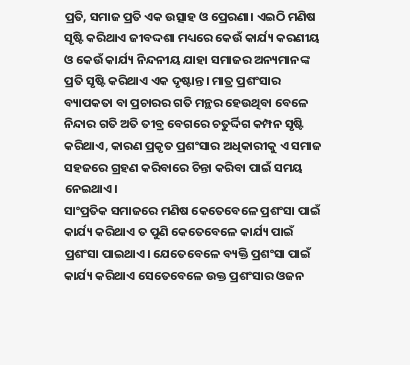ପ୍ରତି, ସମାଜ ପ୍ରତି ଏକ ଉତ୍ସାହ ଓ ପ୍ରେରଣା। ଏଇଠି ମଣିଷ ସୃଷ୍ଟି କରିଥାଏ ଜୀବଦ୍ଦଶା ମଧ୍ୟରେ କେଉଁ କାର୍ଯ୍ୟ କରଣୀୟ ଓ କେଉଁ କାର୍ଯ୍ୟ ନିନ୍ଦନୀୟ ଯାହା ସମାଜର ଅନ୍ୟମାନଙ୍କ ପ୍ରତି ସୃଷ୍ଟି କରିଥାଏ ଏକ ଦୃଷ୍ଟାନ୍ତ। ମାତ୍ର ପ୍ରଶଂସାର ବ୍ୟାପକତା ବା ପ୍ରଚାରର ଗତି ମନ୍ଥର ହେଉଥିବା ବେଳେ ନିନ୍ଦାର ଗତି ଅତି ତୀବ୍ର ବେଗରେ ଚତୁର୍ଦ୍ଦିଗ କମ୍ପନ ସୃଷ୍ଟି କରିଥାଏ, କାରଣ ପ୍ରକୃତ ପ୍ରଶଂସାର ଅଧିକାରୀକୁ ଏ ସମାଜ ସହଜରେ ଗ୍ରହଣ କରିବାରେ ଚିନ୍ତା କରିବା ପାଇଁ ସମୟ ନେଇଥାଏ।
ସାଂପ୍ରତିକ ସମାଜରେ ମଣିଷ କେତେବେଳେ ପ୍ରଶଂସା ପାଇଁ କାର୍ଯ୍ୟ କରିଥାଏ ତ ପୁଣି କେତେବେଳେ କାର୍ଯ୍ୟ ପାଇଁ ପ୍ରଶଂସା ପାଇଥାଏ। ଯେତେବେଳେ ବ୍ୟକ୍ତି ପ୍ରଶଂସା ପାଇଁ କାର୍ଯ୍ୟ କରିଥାଏ ସେତେବେଳେ ଉକ୍ତ ପ୍ରଶଂସାର ଓଜନ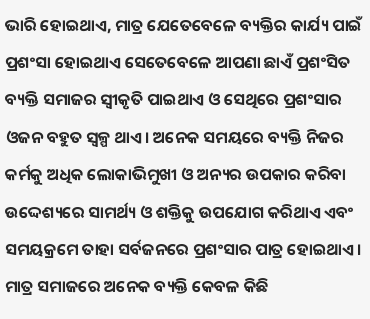ଭାରି ହୋଇଥାଏ, ମାତ୍ର ଯେତେବେଳେ ବ୍ୟକ୍ତିର କାର୍ଯ୍ୟ ପାଇଁ ପ୍ରଶଂସା ହୋଇଥାଏ ସେତେବେଳେ ଆପଣା ଛାଏଁ ପ୍ରଶଂସିତ ବ୍ୟକ୍ତି ସମାଜର ସ୍ବୀକୃତି ପାଇଥାଏ ଓ ସେଥିରେ ପ୍ରଶଂସାର ଓଜନ ବହୁତ ସ୍ବଳ୍ପ ଥାଏ। ଅନେକ ସମୟରେ ବ୍ୟକ୍ତି ନିଜର କର୍ମକୁ ଅଧିକ ଲୋକାଭିମୁଖୀ ଓ ଅନ୍ୟର ଉପକାର କରିବା ଉଦ୍ଦେଶ୍ୟରେ ସାମର୍ଥ୍ୟ ଓ ଶକ୍ତିକୁ ଉପଯୋଗ କରିଥାଏ ଏବଂ ସମୟକ୍ରମେ ତାହା ସର୍ବଜନରେ ପ୍ରଶଂସାର ପାତ୍ର ହୋଇଥାଏ। ମାତ୍ର ସମାଜରେ ଅନେକ ବ୍ୟକ୍ତି କେବଳ କିଛି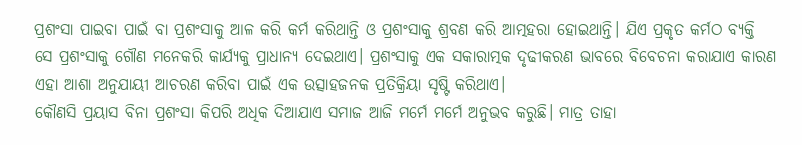ପ୍ରଶଂସା ପାଇବା ପାଇଁ ବା ପ୍ରଶଂସାକୁ ଆଳ କରି କର୍ମ କରିଥାନ୍ତି ଓ ପ୍ରଶଂସାକୁ ଶ୍ରବଣ କରି ଆତ୍ମହରା ହୋଇଥାନ୍ତି। ଯିଏ ପ୍ରକୃତ କର୍ମଠ ବ୍ୟକ୍ତି ସେ ପ୍ରଶଂସାକୁ ଗୌଣ ମନେକରି କାର୍ଯ୍ୟକୁ ପ୍ରାଧାନ୍ୟ ଦେଇଥାଏ। ପ୍ରଶଂସାକୁ ଏକ ସକାରାତ୍ମକ ଦୃଢୀକରଣ ଭାବରେ ବିବେଚନା କରାଯାଏ କାରଣ ଏହା ଆଶା ଅନୁଯାୟୀ ଆଚରଣ କରିବା ପାଇଁ ଏକ ଉତ୍ସାହଜନକ ପ୍ରତିକ୍ରିୟା ସୃଷ୍ଟି କରିଥାଏ।
କୌଣସି ପ୍ରୟାସ ବିନା ପ୍ରଶଂସା କିପରି ଅଧିକ ଦିଆଯାଏ ସମାଜ ଆଜି ମର୍ମେ ମର୍ମେ ଅନୁଭବ କରୁଛି। ମାତ୍ର ତାହା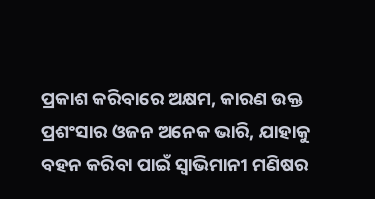ପ୍ରକାଶ କରିବାରେ ଅକ୍ଷମ, କାରଣ ଉକ୍ତ ପ୍ରଶଂସାର ଓଜନ ଅନେକ ଭାରି, ଯାହାକୁ ବହନ କରିବା ପାଇଁ ସ୍ବାଭିମାନୀ ମଣିଷର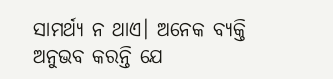ସାମର୍ଥ୍ୟ ନ ଥାଏ। ଅନେକ ବ୍ୟକ୍ତି ଅନୁଭବ କରନ୍ତି ଯେ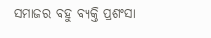ସମାଜର ବହୁ ବ୍ୟକ୍ତି ପ୍ରଶଂସା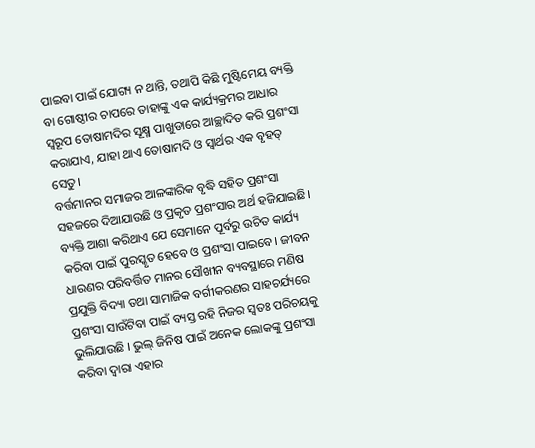ପାଇବା ପାଇଁ ଯୋଗ୍ୟ ନ ଥାନ୍ତି, ତଥାପି କିଛି ମୁଷ୍ଟିମେୟ ବ୍ୟକ୍ତି ବା ଗୋଷ୍ଠୀର ଚାପରେ ତାହାଙ୍କୁ ଏକ କାର୍ଯ୍ୟକ୍ରମର ଆଧାର ସ୍ବରୂପ ତୋଷାମଦିର ସୂକ୍ଷ୍ମ ପାଖୁଡାରେ ଆଚ୍ଛାଦିତ କରି ପ୍ରଶଂସା କରାଯାଏ, ଯାହା ଥାଏ ତୋଷାମଦି ଓ ସ୍ବାର୍ଥର ଏକ ବୃହତ୍‌ ସେତୁ।
ବର୍ତ୍ତମାନର ସମାଜର ଆଳଙ୍କାରିକ ବୃଦ୍ଧି ସହିତ ପ୍ରଶଂସା ସହଜରେ ଦିଆଯାଉଛି ଓ ପ୍ରକୃତ ପ୍ରଶଂସାର ଅର୍ଥ ହଜିଯାଇଛି। ବ୍ୟକ୍ତି ଆଶା କରିଥାଏ ଯେ ସେମାନେ ପୂର୍ବରୁ ଉଚିତ କାର୍ଯ୍ୟ କରିବା ପାଇଁ ପୁରସ୍କୃତ ହେବେ ଓ ପ୍ରଶଂସା ପାଇବେ। ଜୀବନ ଧାରଣର ପରିବର୍ତ୍ତିତ ମାନର ସୌଖୀନ ବ୍ୟବସ୍ଥାରେ ମଣିଷ ପ୍ରଯୁକ୍ତି ବିଦ୍ୟା ତଥା ସାମାଜିକ ବର୍ଗୀକରଣର ସାହଚର୍ଯ୍ୟରେ ପ୍ରଶଂସା ସାଉଁଟିବା ପାଇଁ ବ୍ୟସ୍ତ ରହି ନିଜର ସ୍ବତଃ ପରିଚୟକୁ ଭୁଲିଯାଉଛି । ଭୁଲ୍‌ ଜିନିଷ ପାଇଁ ଅନେକ ଲୋକଙ୍କୁ ପ୍ରଶଂସା କରିବା ଦ୍ୱାରା ଏହାର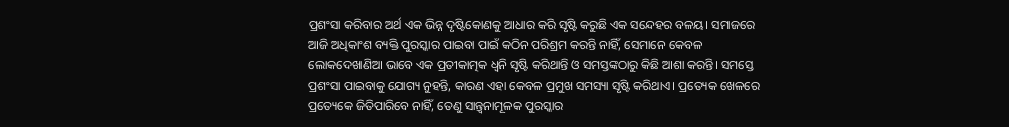ପ୍ରଶଂସା କରିବାର ଅର୍ଥ ଏକ ଭିନ୍ନ ଦୃଷ୍ଟିକୋଣକୁ ଆଧାର କରି ସୃଷ୍ଟି କରୁଛି ଏକ ସନ୍ଦେହର ବଳୟ। ସମାଜରେ ଆଜି ଅଧିକାଂଶ ବ୍ୟକ୍ତି ପୁରସ୍କାର ପାଇବା ପାଇଁ କଠିନ ପରିଶ୍ରମ କରନ୍ତି ନାହିଁ, ସେମାନେ କେବଳ ଲୋକଦେଖାଣିଆ ଭାବେ ଏକ ପ୍ରତୀକାତ୍ମକ ଧ୍ୱନି ସୃଷ୍ଟି କରିଥାନ୍ତି ଓ ସମସ୍ତଙ୍କଠାରୁ କିଛି ଆଶା କରନ୍ତି। ସମସ୍ତେ ପ୍ରଶଂସା ପାଇବାକୁ ଯୋଗ୍ୟ ନୁହନ୍ତି, କାରଣ ଏହା କେବଳ ପ୍ରମୁଖ ସମସ୍ୟା ସୃଷ୍ଟି କରିଥାଏ। ପ୍ରତ୍ୟେକ ଖେଳରେ ପ୍ରତ୍ୟେକେ ଜିତିପାରିବେ ନାହିଁ, ତେଣୁ ସାନ୍ତ୍ୱନାମୂଳକ ପୁରସ୍କାର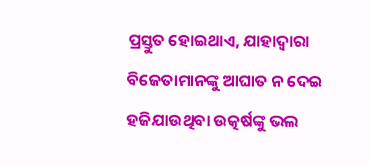ପ୍ରସ୍ତୁତ ହୋଇଥାଏ, ଯାହାଦ୍ୱାରା ବିଜେତାମାନଙ୍କୁ ଆଘାତ ନ ଦେଇ ହଜିଯାଉଥିବା ଉତ୍କର୍ଷଙ୍କୁ ଭଲ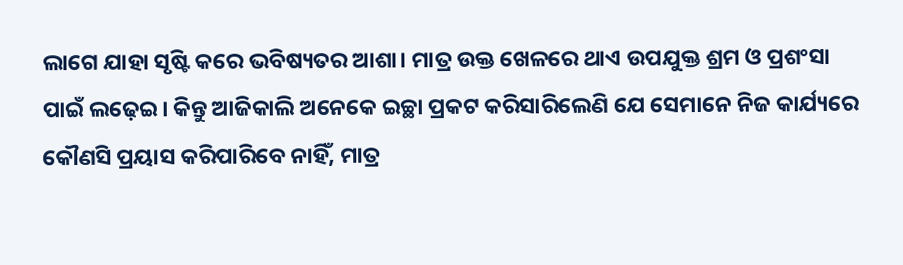ଲାଗେ ଯାହା ସୃଷ୍ଟି କରେ ଭବିଷ୍ୟତର ଆଶା। ମାତ୍ର ଉକ୍ତ ଖେଳରେ ଥାଏ ଉପଯୁକ୍ତ ଶ୍ରମ ଓ ପ୍ରଶଂସା ପାଇଁ ଲଢ଼େଇ। କିନ୍ତୁ ଆଜିକାଲି ଅନେକେ ଇଚ୍ଛା ପ୍ରକଟ କରିସାରିଲେଣି ଯେ ସେମାନେ ନିଜ କାର୍ଯ୍ୟରେ କୌଣସି ପ୍ରୟାସ କରିପାରିବେ ନାହିଁ, ମାତ୍ର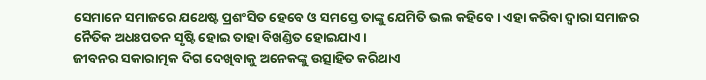ସେମାନେ ସମାଜରେ ଯଥେଷ୍ଟ ପ୍ରଶଂସିତ ହେବେ ଓ ସମସ୍ତେ ତାଙ୍କୁ ଯେମିତି ଭଲ କହିବେ। ଏହା କରିବା ଦ୍ୱାରା ସମାଜର ନୈତିକ ଅଧଃପତନ ସୃଷ୍ଟି ହୋଇ ତାହା ବିଖଣ୍ଡିତ ହୋଇଯାଏ।
ଜୀବନର ସକାରାତ୍ମକ ଦିଗ ଦେଖିବାକୁ ଅନେକଙ୍କୁ ଉତ୍ସାହିତ କରିଥାଏ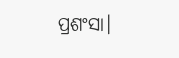ପ୍ରଶଂସା।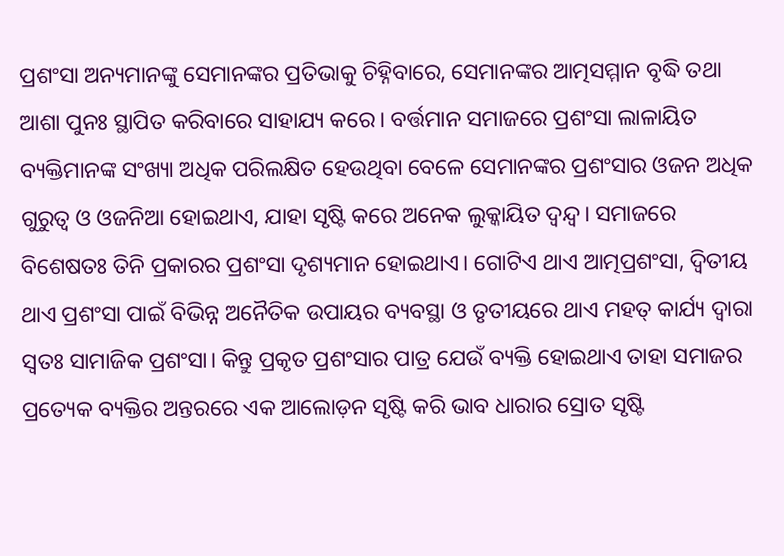ପ୍ରଶଂସା ଅନ୍ୟମାନଙ୍କୁ ସେମାନଙ୍କର ପ୍ରତିଭାକୁ ଚିହ୍ନିବାରେ, ସେମାନଙ୍କର ଆତ୍ମସମ୍ମାନ ବୃଦ୍ଧି ତଥା ଆଶା ପୁନଃ ସ୍ଥାପିତ କରିବାରେ ସାହାଯ୍ୟ କରେ। ବର୍ତ୍ତମାନ ସମାଜରେ ପ୍ରଶଂସା ଲାଳାୟିତ ବ୍ୟକ୍ତିମାନଙ୍କ ସଂଖ୍ୟା ଅଧିକ ପରିଲକ୍ଷିତ ହେଉଥିବା ବେଳେ ସେମାନଙ୍କର ପ୍ରଶଂସାର ଓଜନ ଅଧିକ ଗୁରୁତ୍ୱ ଓ ଓଜନିଆ ହୋଇଥାଏ, ଯାହା ସୃଷ୍ଟି କରେ ଅନେକ ଲୁକ୍କାୟିତ ଦ୍ୱନ୍ଦ୍ୱ। ସମାଜରେ ବିଶେଷତଃ ତିନି ପ୍ରକାରର ପ୍ରଶଂସା ଦୃଶ୍ୟମାନ ହୋଇଥାଏ। ଗୋଟିଏ ଥାଏ ଆତ୍ମପ୍ରଶଂସା, ଦ୍ୱିତୀୟ ଥାଏ ପ୍ରଶଂସା ପାଇଁ ବିଭିନ୍ନ ଅନୈତିକ ଉପାୟର ବ୍ୟବସ୍ଥା ଓ ତୃତୀୟରେ ଥାଏ ମହତ୍‌ କାର୍ଯ୍ୟ ଦ୍ୱାରା ସ୍ବତଃ ସାମାଜିକ ପ୍ରଶଂସା। କିନ୍ତୁ ପ୍ରକୃତ ପ୍ରଶଂସାର ପାତ୍ର ଯେଉଁ ବ୍ୟକ୍ତି ହୋଇଥାଏ ତାହା ସମାଜର ପ୍ରତ୍ୟେକ ବ୍ୟକ୍ତିର ଅନ୍ତରରେ ଏକ ଆଲୋଡ଼ନ ସୃଷ୍ଟି କରି ଭାବ ଧାରାର ସ୍ରୋତ ସୃଷ୍ଟି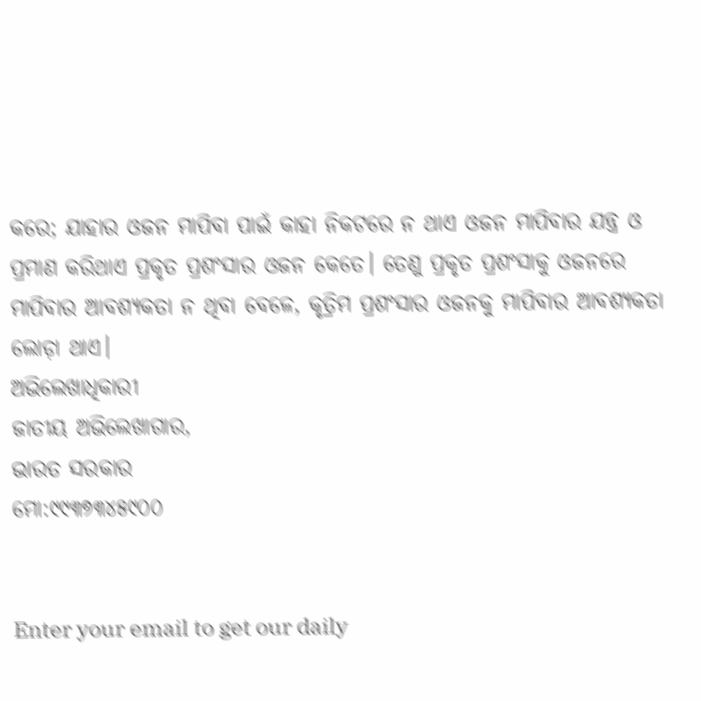କରେ; ଯାହାର ଓଜନ ମାପିବା ପାଇଁ କାହା ନିକଟରେ ନ ଥାଏ ଓଜନ ମାପିବାର ଯନ୍ତ୍ର ଓ ପ୍ରମାଣ କରିଥାଏ ପ୍ରକୃତ ପ୍ରଶଂସାର ଓଜନ କେତେ। ତେଣୁ ପ୍ରକୃତ ପ୍ରଶଂସାକୁ ଓଜନରେ ମାପିବାର ଆବଶ୍ୟକତା ନ ଥିବା ବେଳେ, କୃତ୍ରିମ ପ୍ରଶଂସାର ଓଜନକୁ ମାପିବାର ଆବଶ୍ୟକତା ଲୋଡ଼ା ଥାଏ।
ଅଭିଲେଖାଧିକାରୀ
ଜାତୀୟ ଅଭିଲେଖାଗାର,
ଭାରତ ସରକାର
ମୋ:୯୯୩୭୩୪୫୯୦୦


Enter your email to get our daily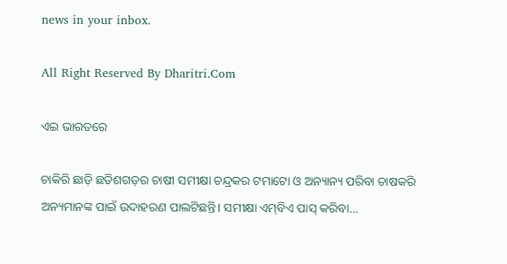news in your inbox.

All Right Reserved By Dharitri.Com

ଏଇ ଭାରତରେ

ଚାକିରି ଛାଡ଼ି ଛତିଶଗଡ଼ର ଚାଷୀ ସମୀକ୍ଷା ଚନ୍ଦ୍ରକର ଟମାଟୋ ଓ ଅନ୍ୟାନ୍ୟ ପରିବା ଚାଷକରି ଅନ୍ୟମାନଙ୍କ ପାଇଁ ଉଦାହରଣ ପାଲଟିଛନ୍ତି। ସମୀକ୍ଷା ଏମ୍‌ବିଏ ପାସ୍‌ କରିବା...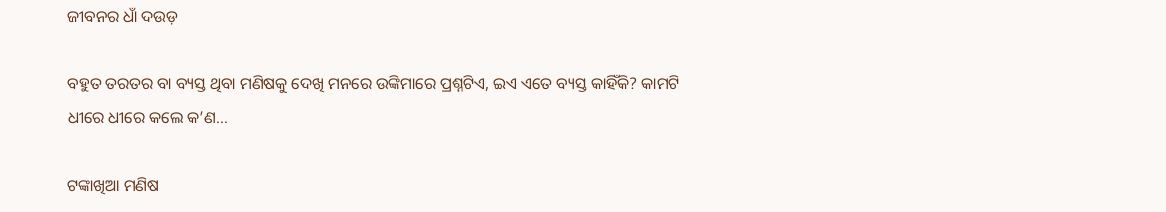ଜୀବନର ଧାଁ ଦଉଡ଼

ବହୁତ ତରତର ବା ବ୍ୟସ୍ତ ଥିବା ମଣିଷକୁ ଦେଖି ମନରେ ଉଙ୍କିମାରେ ପ୍ରଶ୍ନଟିଏ, ଇଏ ଏତେ ବ୍ୟସ୍ତ କାହିଁକି? କାମଟି ଧୀରେ ଧୀରେ କଲେ କ’ଣ...

ଟଙ୍କାଖିଆ ମଣିଷ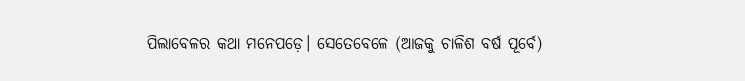ପିଲାବେଳର କଥା ମନେପଡ଼େ। ସେତେବେଳେ (ଆଜକୁ ଚାଳିଶ ବର୍ଷ ପୂର୍ବେ)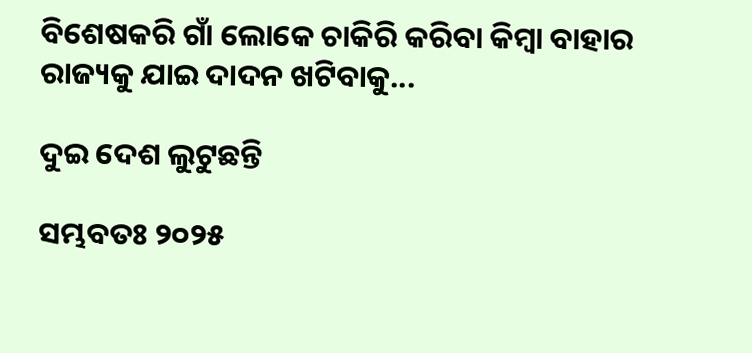ବିଶେଷକରି ଗାଁ ଲୋକେ ଚାକିରି କରିବା କିମ୍ବା ବାହାର ରାଜ୍ୟକୁ ଯାଇ ଦାଦନ ଖଟିବାକୁ...

ଦୁଇ ଦେଶ ଲୁଟୁଛନ୍ତି

ସମ୍ଭବତଃ ୨୦୨୫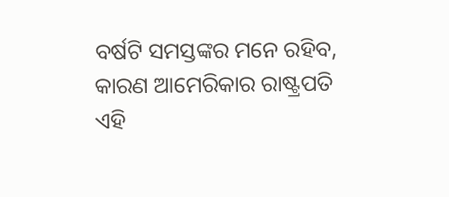ବର୍ଷଟି ସମସ୍ତଙ୍କର ମନେ ରହିବ, କାରଣ ଆମେରିକାର ରାଷ୍ଟ୍ରପତି ଏହି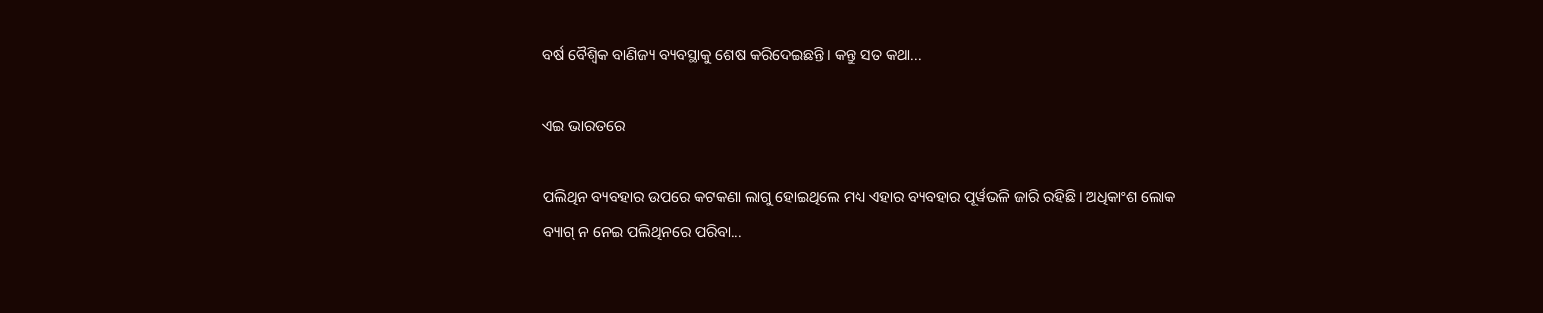ବର୍ଷ ବୈଶ୍ୱିକ ବାଣିଜ୍ୟ ବ୍ୟବସ୍ଥାକୁ ଶେଷ କରିଦେଇଛନ୍ତି। କନ୍ତୁ ସତ କଥା...

ଏଇ ଭାରତରେ

ପଲିଥିନ ବ୍ୟବହାର ଉପରେ କଟକଣା ଲାଗୁ ହୋଇଥିଲେ ମଧ୍ୟ ଏହାର ବ୍ୟବହାର ପୂର୍ୱଭଳି ଜାରି ରହିଛି। ଅଧିକାଂଶ ଲୋକ ବ୍ୟାଗ୍‌ ନ ନେଇ ପଲିଥିନରେ ପରିବା...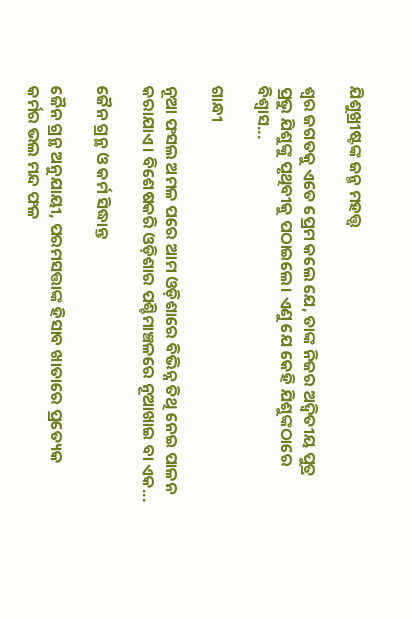ଯିଶୁଖ୍ରୀଷ୍ଟଙ୍କ ଜନ୍ମ ମହତ୍ତ୍ୱ

ଶ୍ୱର ଜଗତକୁ ଏତେ ପ୍ରେମ କଲେ ଯେ, ତାଙ୍କ ନିଜର ଅଦ୍ୱିତୀୟ ପୁତ୍ର ପ୍ରଭୁ ଯିଶୁଙ୍କୁ ପୃଥିବୀକୁ ପଠାଇଲେ। ଏଣୁ ଯେ କେହି ଯିଶୁଙ୍କଠାରେ ବିଶ୍ୱାସ...

ଗାନ୍ଧୀ

ନୂଆ ଫସଲ ଅମଳ ପରେ ଆମ ଓଡ଼ିଶାରେ ବିଭିନ୍ନ ତିଥି ନେଇ ପାଳନ କରାଯାଏ। ବିଶେଷକରି ଓଡ଼ିଶାର ପଶ୍ଚିମାଞ୍ଚଳରେ ନୂଆଖାଇ ବା ଏକ...

ଜୈନ ଗ୍ରନ୍ଥ ଓ କର୍ମ ସିଦ୍ଧାନ୍ତ

ଜୈନ ଗ୍ରନ୍ଥ ଅନୁଯାୟୀ, ପରମସତ୍ତାଙ୍କ ହିସାବ ଖାତାରେ ପ୍ରତ୍ୟେକ କର୍ମର ଭଲ ମନ୍ଦ ଫଳ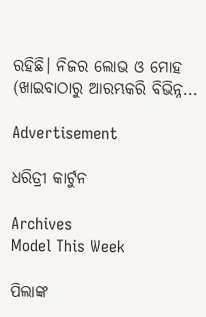ରହିଛି। ନିଜର ଲୋଭ ଓ ମୋହ (ଖାଇବାଠାରୁ ଆରମ୍ଭକରି ବିଭିନ୍ନ...

Advertisement

ଧରିତ୍ରୀ କାର୍ଟୁନ

Archives
Model This Week

ପିଲାଙ୍କ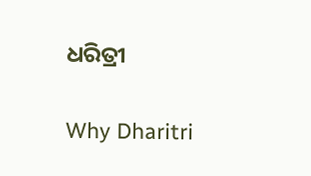ଧରିତ୍ରୀ

Why Dharitri